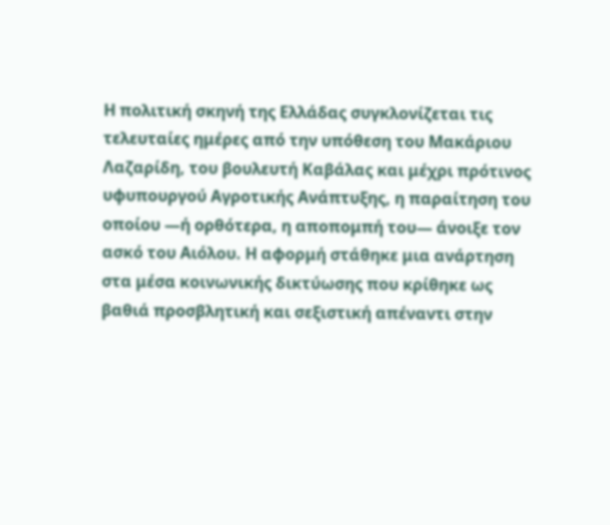Η πολιτική σκηνή της Ελλάδας συγκλονίζεται τις τελευταίες ημέρες από την υπόθεση του Μακάριου Λαζαρίδη, του βουλευτή Καβάλας και μέχρι πρότινος υφυπουργού Αγροτικής Ανάπτυξης, η παραίτηση του οποίου —ή ορθότερα, η αποπομπή του— άνοιξε τον ασκό του Αιόλου. Η αφορμή στάθηκε μια ανάρτηση στα μέσα κοινωνικής δικτύωσης που κρίθηκε ως βαθιά προσβλητική και σεξιστική απέναντι στην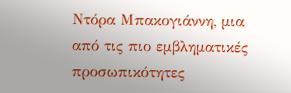Ντόρα Μπακογιάννη, μια από τις πιο εμβληματικές προσωπικότητες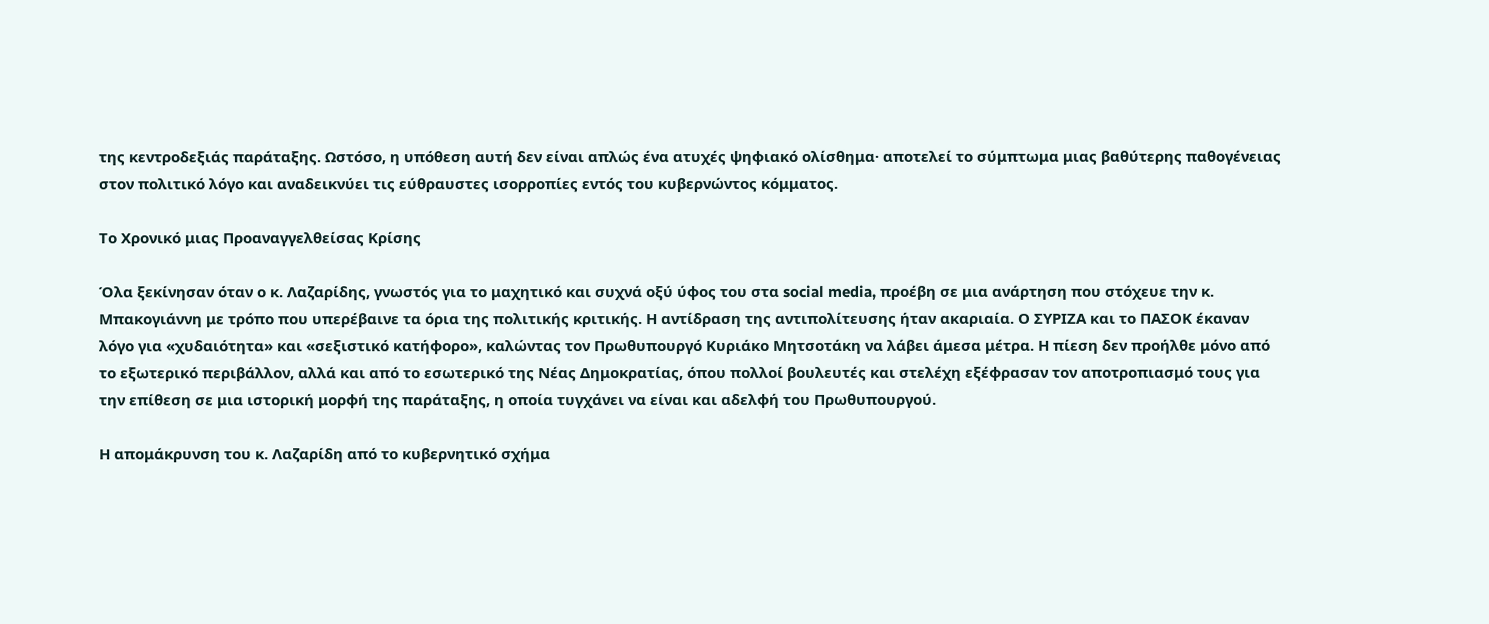της κεντροδεξιάς παράταξης. Ωστόσο, η υπόθεση αυτή δεν είναι απλώς ένα ατυχές ψηφιακό ολίσθημα· αποτελεί το σύμπτωμα μιας βαθύτερης παθογένειας στον πολιτικό λόγο και αναδεικνύει τις εύθραυστες ισορροπίες εντός του κυβερνώντος κόμματος.

Το Χρονικό μιας Προαναγγελθείσας Κρίσης

Όλα ξεκίνησαν όταν ο κ. Λαζαρίδης, γνωστός για το μαχητικό και συχνά οξύ ύφος του στα social media, προέβη σε μια ανάρτηση που στόχευε την κ. Μπακογιάννη με τρόπο που υπερέβαινε τα όρια της πολιτικής κριτικής. Η αντίδραση της αντιπολίτευσης ήταν ακαριαία. Ο ΣΥΡΙΖΑ και το ΠΑΣΟΚ έκαναν λόγο για «χυδαιότητα» και «σεξιστικό κατήφορο», καλώντας τον Πρωθυπουργό Κυριάκο Μητσοτάκη να λάβει άμεσα μέτρα. Η πίεση δεν προήλθε μόνο από το εξωτερικό περιβάλλον, αλλά και από το εσωτερικό της Νέας Δημοκρατίας, όπου πολλοί βουλευτές και στελέχη εξέφρασαν τον αποτροπιασμό τους για την επίθεση σε μια ιστορική μορφή της παράταξης, η οποία τυγχάνει να είναι και αδελφή του Πρωθυπουργού.

Η απομάκρυνση του κ. Λαζαρίδη από το κυβερνητικό σχήμα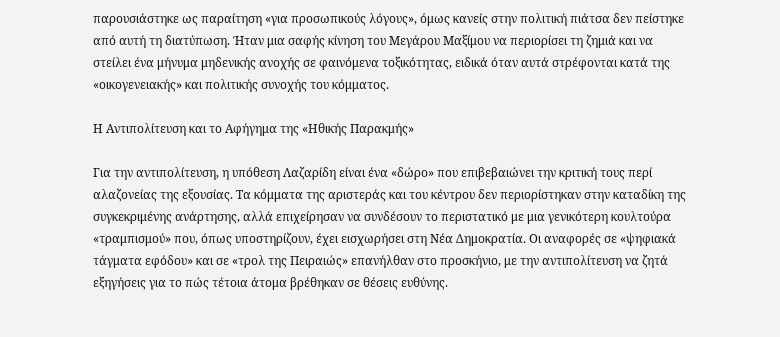παρουσιάστηκε ως παραίτηση «για προσωπικούς λόγους», όμως κανείς στην πολιτική πιάτσα δεν πείστηκε από αυτή τη διατύπωση. Ήταν μια σαφής κίνηση του Μεγάρου Μαξίμου να περιορίσει τη ζημιά και να στείλει ένα μήνυμα μηδενικής ανοχής σε φαινόμενα τοξικότητας, ειδικά όταν αυτά στρέφονται κατά της «οικογενειακής» και πολιτικής συνοχής του κόμματος.

Η Αντιπολίτευση και το Αφήγημα της «Ηθικής Παρακμής»

Για την αντιπολίτευση, η υπόθεση Λαζαρίδη είναι ένα «δώρο» που επιβεβαιώνει την κριτική τους περί αλαζονείας της εξουσίας. Τα κόμματα της αριστεράς και του κέντρου δεν περιορίστηκαν στην καταδίκη της συγκεκριμένης ανάρτησης, αλλά επιχείρησαν να συνδέσουν το περιστατικό με μια γενικότερη κουλτούρα «τραμπισμού» που, όπως υποστηρίζουν, έχει εισχωρήσει στη Νέα Δημοκρατία. Οι αναφορές σε «ψηφιακά τάγματα εφόδου» και σε «τρολ της Πειραιώς» επανήλθαν στο προσκήνιο, με την αντιπολίτευση να ζητά εξηγήσεις για το πώς τέτοια άτομα βρέθηκαν σε θέσεις ευθύνης.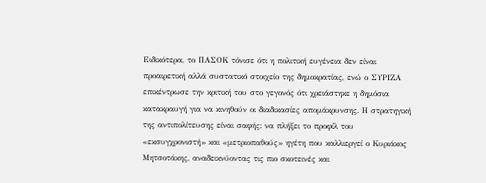Ειδικότερα, το ΠΑΣΟΚ τόνισε ότι η πολιτική ευγένεια δεν είναι προαιρετική αλλά συστατικό στοιχείο της δημοκρατίας, ενώ ο ΣΥΡΙΖΑ επικέντρωσε την κριτική του στο γεγονός ότι χρειάστηκε η δημόσια κατακραυγή για να κινηθούν οι διαδικασίες απομάκρυνσης. Η στρατηγική της αντιπολίτευσης είναι σαφής: να πλήξει το προφίλ του «εκσυγχρονιστή» και «μετριοπαθούς» ηγέτη που καλλιεργεί ο Κυριάκος Μητσοτάκης, αναδεικνύοντας τις πιο σκοτεινές και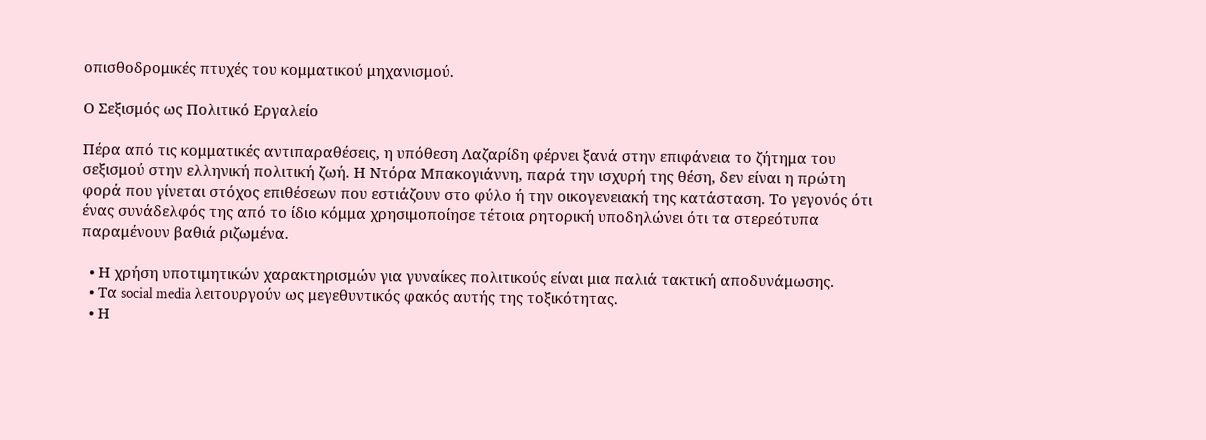οπισθοδρομικές πτυχές του κομματικού μηχανισμού.

Ο Σεξισμός ως Πολιτικό Εργαλείο

Πέρα από τις κομματικές αντιπαραθέσεις, η υπόθεση Λαζαρίδη φέρνει ξανά στην επιφάνεια το ζήτημα του σεξισμού στην ελληνική πολιτική ζωή. Η Ντόρα Μπακογιάννη, παρά την ισχυρή της θέση, δεν είναι η πρώτη φορά που γίνεται στόχος επιθέσεων που εστιάζουν στο φύλο ή την οικογενειακή της κατάσταση. Το γεγονός ότι ένας συνάδελφός της από το ίδιο κόμμα χρησιμοποίησε τέτοια ρητορική υποδηλώνει ότι τα στερεότυπα παραμένουν βαθιά ριζωμένα.

  • Η χρήση υποτιμητικών χαρακτηρισμών για γυναίκες πολιτικούς είναι μια παλιά τακτική αποδυνάμωσης.
  • Τα social media λειτουργούν ως μεγεθυντικός φακός αυτής της τοξικότητας.
  • Η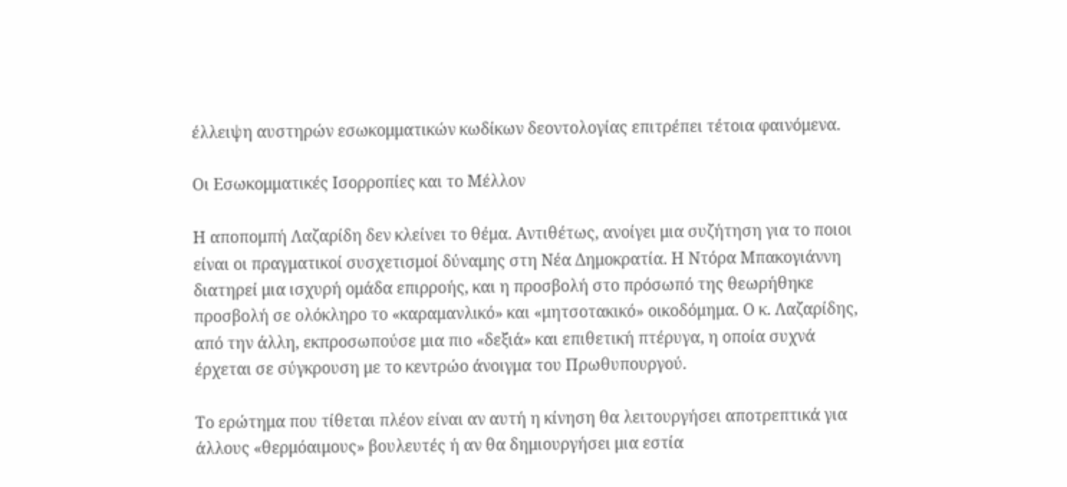έλλειψη αυστηρών εσωκομματικών κωδίκων δεοντολογίας επιτρέπει τέτοια φαινόμενα.

Οι Εσωκομματικές Ισορροπίες και το Μέλλον

Η αποπομπή Λαζαρίδη δεν κλείνει το θέμα. Αντιθέτως, ανοίγει μια συζήτηση για το ποιοι είναι οι πραγματικοί συσχετισμοί δύναμης στη Νέα Δημοκρατία. Η Ντόρα Μπακογιάννη διατηρεί μια ισχυρή ομάδα επιρροής, και η προσβολή στο πρόσωπό της θεωρήθηκε προσβολή σε ολόκληρο το «καραμανλικό» και «μητσοτακικό» οικοδόμημα. Ο κ. Λαζαρίδης, από την άλλη, εκπροσωπούσε μια πιο «δεξιά» και επιθετική πτέρυγα, η οποία συχνά έρχεται σε σύγκρουση με το κεντρώο άνοιγμα του Πρωθυπουργού.

Το ερώτημα που τίθεται πλέον είναι αν αυτή η κίνηση θα λειτουργήσει αποτρεπτικά για άλλους «θερμόαιμους» βουλευτές ή αν θα δημιουργήσει μια εστία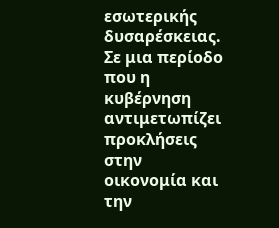εσωτερικής δυσαρέσκειας. Σε μια περίοδο που η κυβέρνηση αντιμετωπίζει προκλήσεις στην οικονομία και την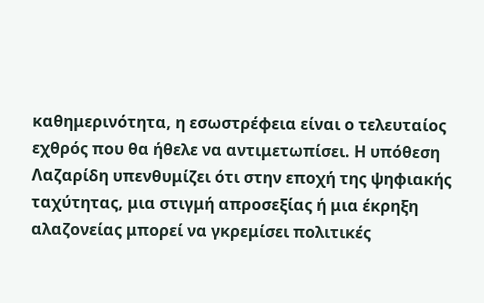καθημερινότητα, η εσωστρέφεια είναι ο τελευταίος εχθρός που θα ήθελε να αντιμετωπίσει. Η υπόθεση Λαζαρίδη υπενθυμίζει ότι στην εποχή της ψηφιακής ταχύτητας, μια στιγμή απροσεξίας ή μια έκρηξη αλαζονείας μπορεί να γκρεμίσει πολιτικές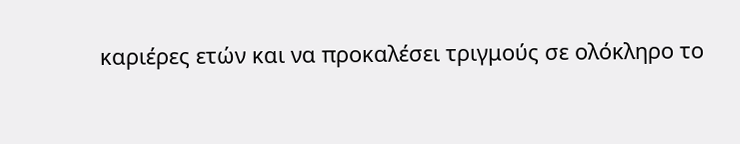καριέρες ετών και να προκαλέσει τριγμούς σε ολόκληρο το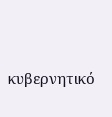κυβερνητικό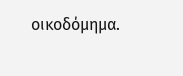οικοδόμημα.